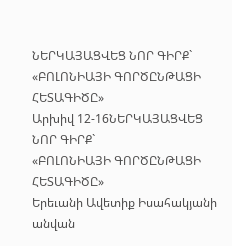ՆԵՐԿԱՅԱՑՎԵՑ ՆՈՐ ԳԻՐՔ` «ԲՈԼՈՆԻԱՅԻ ԳՈՐԾԸՆԹԱՑԻ ՀԵՏԱԳԻԾԸ»
Արխիվ 12-16ՆԵՐԿԱՅԱՑՎԵՑ ՆՈՐ ԳԻՐՔ`
«ԲՈԼՈՆԻԱՅԻ ԳՈՐԾԸՆԹԱՑԻ ՀԵՏԱԳԻԾԸ»
Երեւանի Ավետիք Իսահակյանի անվան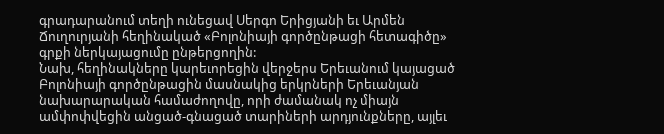գրադարանում տեղի ունեցավ Սերգո Երիցյանի եւ Արմեն Ճուղուրյանի հեղինակած «Բոլոնիայի գործընթացի հետագիծը» գրքի ներկայացումը ընթերցողին:
Նախ, հեղինակները կարեւորեցին վերջերս Երեւանում կայացած Բոլոնիայի գործընթացին մասնակից երկրների Երեւանյան նախարարական համաժողովը, որի ժամանակ ոչ միայն ամփոփվեցին անցած-գնացած տարիների արդյունքները, այլեւ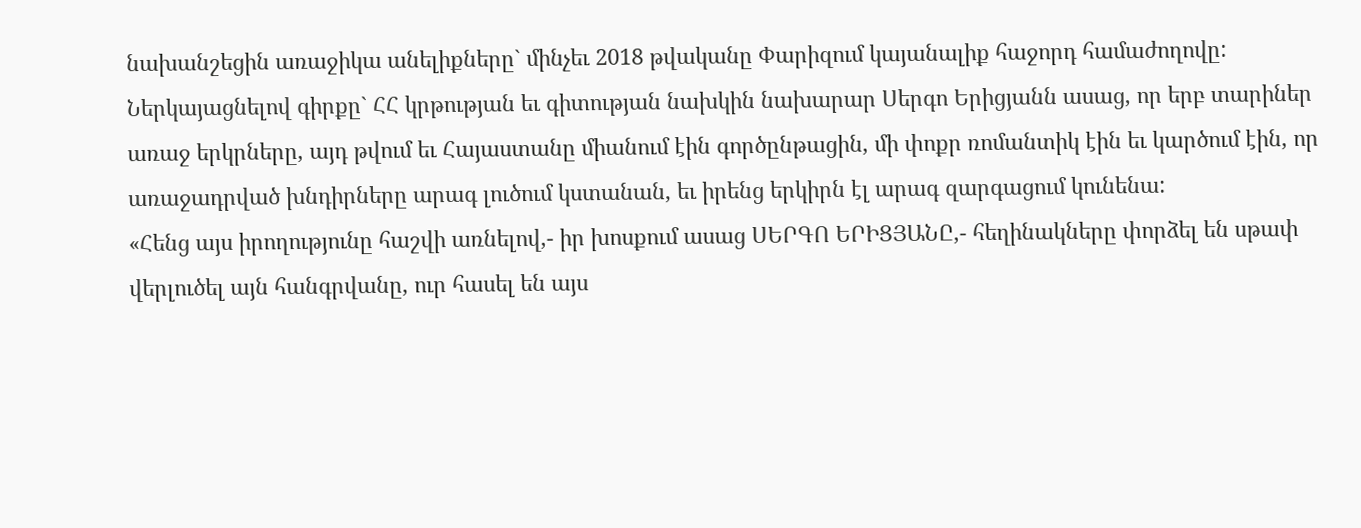նախանշեցին առաջիկա անելիքները` մինչեւ 2018 թվականը Փարիզում կայանալիք հաջորդ համաժողովը: Ներկայացնելով գիրքը` ՀՀ կրթության եւ գիտության նախկին նախարար Սերգո Երիցյանն ասաց, որ երբ տարիներ առաջ երկրները, այդ թվում եւ Հայաստանը միանում էին գործընթացին, մի փոքր ռոմանտիկ էին եւ կարծում էին, որ առաջադրված խնդիրները արագ լուծում կստանան, եւ իրենց երկիրն էլ արագ զարգացում կունենա:
«Հենց այս իրողությունը հաշվի առնելով,- իր խոսքում ասաց ՍԵՐԳՈ ԵՐԻՑՅԱՆԸ,- հեղինակները փորձել են սթափ վերլուծել այն հանգրվանը, ուր հասել են այս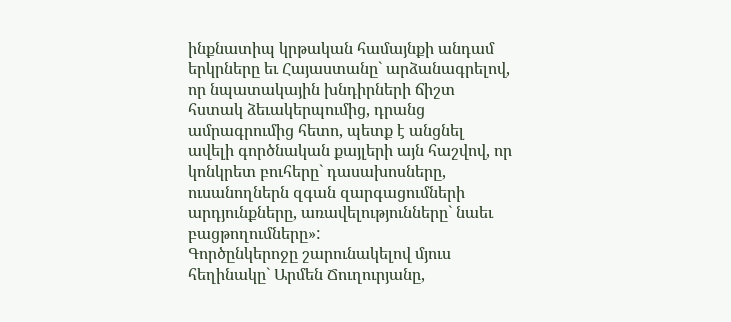ինքնատիպ կրթական համայնքի անդամ երկրները եւ Հայաստանը` արձանագրելով, որ նպատակային խնդիրների ճիշտ հստակ ձեւակերպումից, դրանց ամրագրումից հետո, պետք է անցնել ավելի գործնական քայլերի այն հաշվով, որ կոնկրետ բուհերը` դասախոսները, ուսանողներն զգան զարգացումների արդյունքները, առավելությունները` նաեւ բացթողումները»:
Գործընկերոջը շարունակելով մյուս հեղինակը` Արմեն Ճուղուրյանը,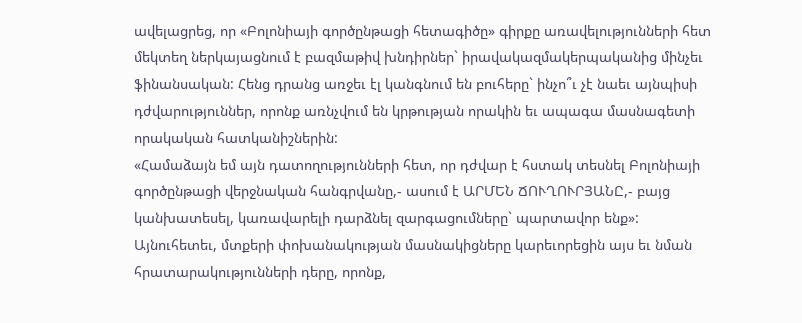ավելացրեց, որ «Բոլոնիայի գործընթացի հետագիծը» գիրքը առավելությունների հետ մեկտեղ ներկայացնում է բազմաթիվ խնդիրներ` իրավակազմակերպականից մինչեւ ֆինանսական: Հենց դրանց առջեւ էլ կանգնում են բուհերը` ինչո՞ւ չէ նաեւ այնպիսի դժվարություններ, որոնք առնչվում են կրթության որակին եւ ապագա մասնագետի որակական հատկանիշներին:
«Համաձայն եմ այն դատողությունների հետ, որ դժվար է հստակ տեսնել Բոլոնիայի գործընթացի վերջնական հանգրվանը,- ասում է ԱՐՄԵՆ ՃՈՒՂՈՒՐՅԱՆԸ,- բայց կանխատեսել, կառավարելի դարձնել զարգացումները` պարտավոր ենք»:
Այնուհետեւ, մտքերի փոխանակության մասնակիցները կարեւորեցին այս եւ նման հրատարակությունների դերը, որոնք,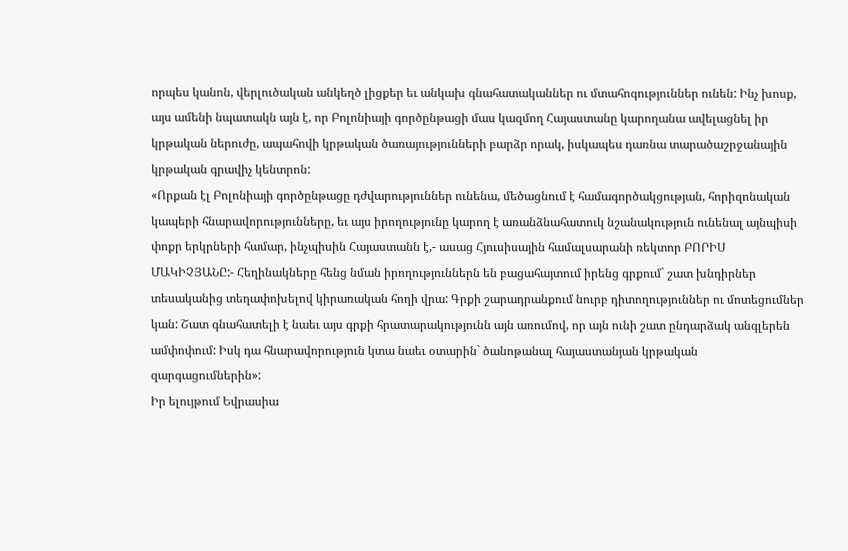որպես կանոն, վերլուծական անկեղծ լիցքեր եւ անկախ գնահատականներ ու մտահոգություններ ունեն: Ինչ խոսք, այս ամենի նպատակն այն է, որ Բոլոնիայի գործընթացի մաս կազմող Հայաստանը կարողանա ավելացնել իր կրթական ներուժը, ապահովի կրթական ծառայությունների բարձր որակ, իսկապես դառնա տարածաշրջանային կրթական գրավիչ կենտրոն:
«Որքան էլ Բոլոնիայի գործընթացը դժվարություններ ունենա, մեծացնում է համագործակցության, հորիզոնական կապերի հնարավորությունները, եւ այս իրողությունը կարող է առանձնահատուկ նշանակություն ունենալ այնպիսի փոքր երկրների համար, ինչպիսին Հայաստանն է,- ասաց Հյուսիսային համալսարանի ռեկտոր ԲՈՐԻՍ ՄԱԿԻՉՅԱՆԸ:- Հեղինակները հենց նման իրողություններն են բացահայտում իրենց գրքում` շատ խնդիրներ տեսականից տեղափոխելով կիրառական հողի վրա: Գրքի շարադրանքում նուրբ դիտողություններ ու մոտեցումներ կան: Շատ գնահատելի է նաեւ այս գրքի հրատարակությունն այն առումով, որ այն ունի շատ ընդարձակ անգլերեն ամփոփում: Իսկ դա հնարավորություն կտա նաեւ օտարին` ծանոթանալ հայաստանյան կրթական զարգացումներին»:
Իր ելույթում Եվրասիա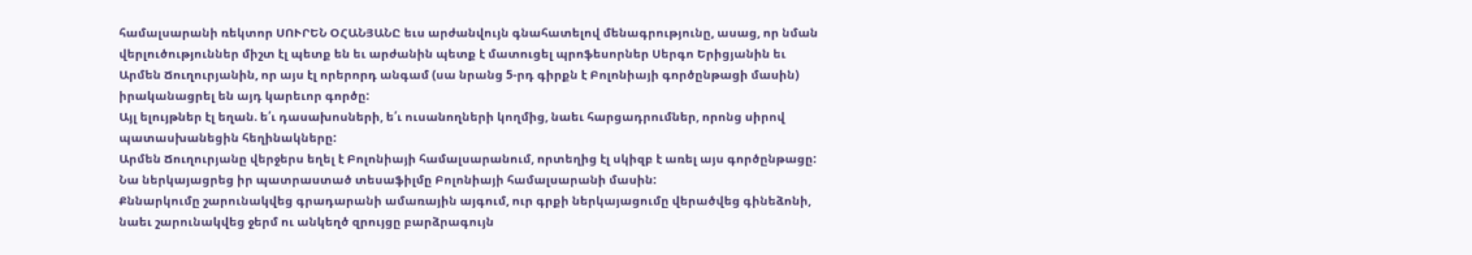համալսարանի ռեկտոր ՍՈՒՐԵՆ ՕՀԱՆՅԱՆԸ եւս արժանվույն գնահատելով մենագրությունը, ասաց, որ նման վերլուծություններ միշտ էլ պետք են եւ արժանին պետք է մատուցել պրոֆեսորներ Սերգո Երիցյանին եւ Արմեն Ճուղուրյանին, որ այս էլ որերորդ անգամ (սա նրանց 5-րդ գիրքն է Բոլոնիայի գործընթացի մասին) իրականացրել են այդ կարեւոր գործը:
Այլ ելույթներ էլ եղան. ե՛ւ դասախոսների, ե՛ւ ուսանողների կողմից, նաեւ հարցադրումներ, որոնց սիրով պատասխանեցին հեղինակները:
Արմեն Ճուղուրյանը վերջերս եղել է Բոլոնիայի համալսարանում, որտեղից էլ սկիզբ է առել այս գործընթացը: Նա ներկայացրեց իր պատրաստած տեսաֆիլմը Բոլոնիայի համալսարանի մասին:
Քննարկումը շարունակվեց գրադարանի ամառային այգում, ուր գրքի ներկայացումը վերածվեց գինեձոնի, նաեւ շարունակվեց ջերմ ու անկեղծ զրույցը բարձրագույն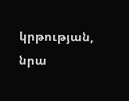կրթության, նրա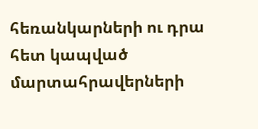հեռանկարների ու դրա հետ կապված մարտահրավերների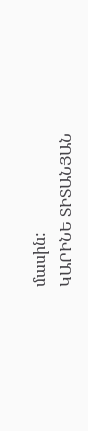մասին:
ԿԱՐԻՆԵ ՏԻՏԱՆՅԱՆ